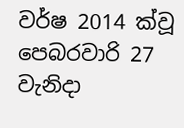වර්ෂ 2014 ක්වූ පෙබරවාරි 27 වැනිදා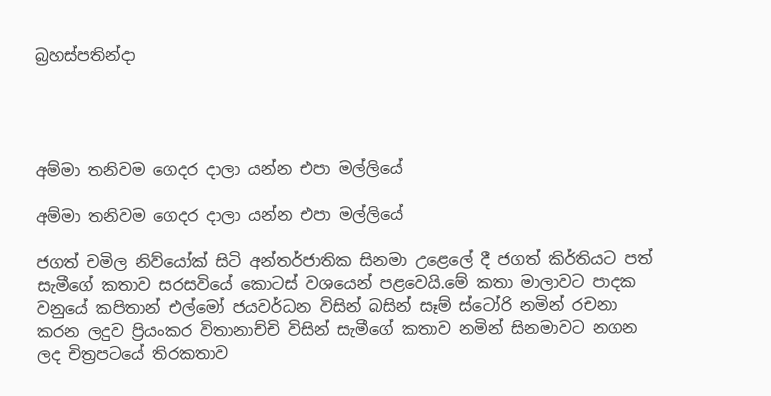බ්‍රහස්පතින්දා




අම්මා තනිවම ගෙදර දාලා යන්න එපා මල්ලියේ

අම්මා තනිවම ගෙදර දාලා යන්න එපා මල්ලියේ

ජගත් චමිල නිව්යෝක් සිටි අන්තර්ජාතික සිනමා උළෙලේ දී ජගත් කිර්තියට පත් සැමීගේ කතාව සරසවියේ කොටස් වශයෙන් පළවෙයි.මේ කතා මාලාවට පාදක වනුයේ කපිතාන් එල්මෝ ජයවර්ධන විසින් බසින් සෑම් ස්ටෝරි නමින් රචනා කරන ලදුව ප්‍රියංකර විතානාච්චි විසින් සැමීගේ කතාව නමින් සිනමාවට නගන ලද චිත්‍රපටයේ තිරකතාව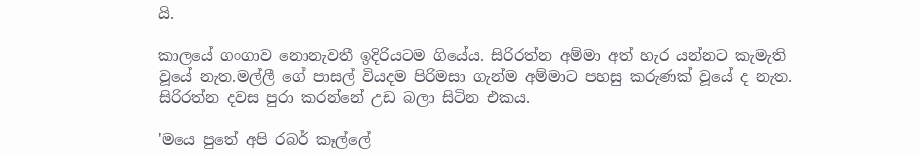යි.

කාලයේ ගංගාව නොනැවතී ඉදිරියටම ගියේය. සිරිරත්න අම්මා අත් හැර යන්නට කැමැති වූයේ නැත.මල්ලී ගේ පාසල් වියදම පිරිමසා ගැන්ම අම්මාට පහසු කරුණක් වූයේ ද නැත. සිරිරත්න දවස පුරා කරන්නේ උඩ බලා සිටින එකය.

'මයෙ පුතේ අපි රබර් කෑල්ලේ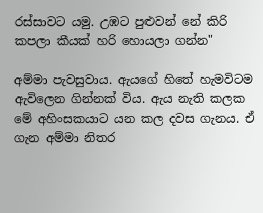රස්සාවට යමු. උඹට පුළුවන් නේ කිරි කපලා කීයක් හරි හොයලා ගන්න"

අම්මා පැවසුවාය. ඇයගේ හිතේ හැමවිටම ඇවිලෙන ගින්නක් විය. ඇය නැති කලක මේ අහිංසකයාට යන කල දවස ගැනය. ඒ ගැන අම්මා නිතර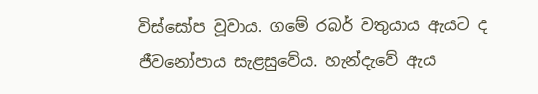විස්සෝප වූවාය. ගමේ රබර් වතුයාය ඇයට ද ජීවනෝපාය සැළසුවේය. හැන්දැවේ ඇය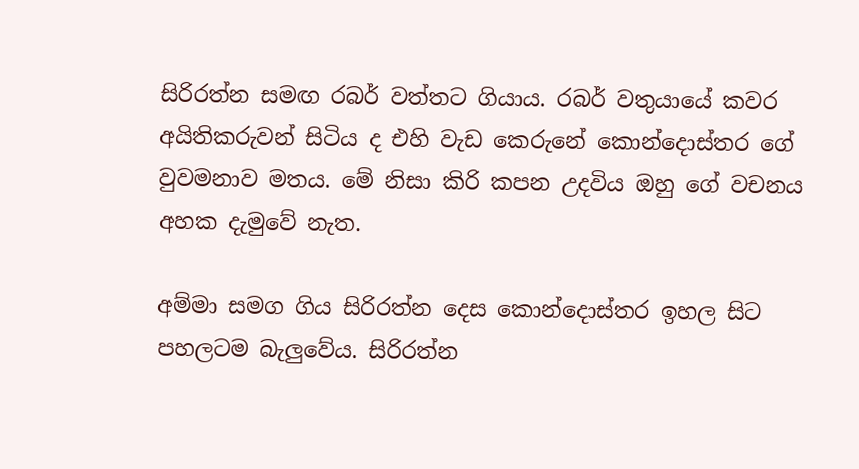සිරිරත්න සමඟ රබර් වත්තට ගියාය. රබර් වතුයායේ කවර අයිතිකරුවන් සිටිය ද එහි වැඩ කෙරුනේ කොන්දොස්තර ගේ වුවමනාව මතය. මේ නිසා කිරි කපන උදවිය ඔහු ගේ වචනය අහක දැමුවේ නැත.

අම්මා සමග ගිය සිරිරත්න දෙස කොන්දොස්තර ඉහල සිට පහලටම බැලුවේය. සිරිරත්න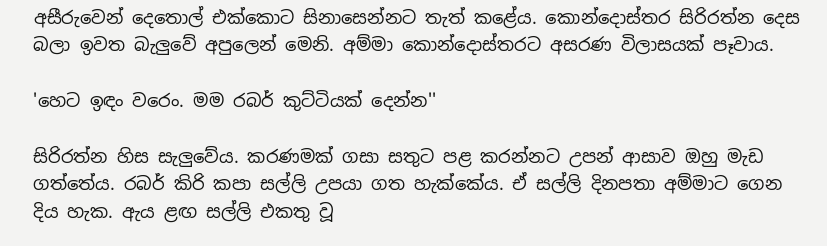අසීරුවෙන් දෙතොල් එක්කොට සිනාසෙන්නට තැත් කළේය. කොන්දොස්තර සිරිරත්න දෙස බලා ඉවත බැලුවේ අපුලෙන් මෙනි. අම්මා කොන්දොස්තරට අසරණ විලාසයක් පෑවාය.

'හෙට ඉඳං වරෙං. මම රබර් කුට්ටියක් දෙන්න''

සිරිරත්න හිස සැලුවේය. කරණමක් ගසා සතුට පළ කරන්නට උපන් ආසාව ඔහු මැඩ ගත්තේය. රබර් කිරි කපා සල්ලි උපයා ගත හැක්කේය. ඒ සල්ලි දිනපතා අම්මාට ගෙන දිය හැක. ඇය ළඟ සල්ලි එකතු වූ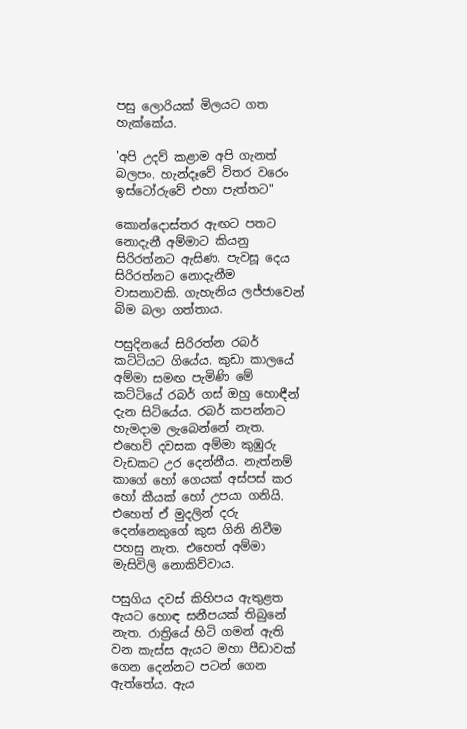පසු ලොරියක් මිලයට ගත හැක්කේය.

'අපි උදව් කළාම අපි ගැනත් බලපං. හැන්දෑවේ විතර වරෙං ඉස්ටෝරුවේ එහා පැත්තට"

කොන්දොස්තර ඇඟට පතට නොදැනී අම්මාට කියනු සිරිරත්නට ඇසිණ. පැවසූ දෙය සිරිරත්නට නොදැනීම වාසනාවකි. ගැහැනිය ලජ්ජාවෙන් බිම බලා ගත්තාය.

පසුදිනයේ සිරිරත්න රබර් කට්ටියට ගියේය. කුඩා කාලයේ අම්මා සමඟ පැමිණි මේ කට්ටියේ රබර් ගස් ඔහු හොඳීන් දැන සිටියේය. රබර් කපන්නට හැමදාම ලැබෙන්නේ නැත. එහෙව් දවසක අම්මා කුඹුරු වැඩකට උර දෙන්නීය. නැත්නම් කාගේ හෝ ගෙයක් අස්පස් කර හෝ කීයක් හෝ උපයා ගනියි. එහෙත් ඒ මුදලින් දරු දෙන්නෙකුගේ කුස ගිනි නිවීම පහසු නැත. එහෙත් අම්මා මැසිවිලි නොකිව්වාය.

පසුගිය දවස් කිහිපය ඇතුළත ඇයට හොඳ සනීපයක් තිබුනේ නැත. රාත්‍රියේ හිටි ගමන් ඇති වන කැස්ස ඇයට මහා පීඩාවක් ගෙන දෙන්නට පටන් ගෙන ඇත්තේය. ඇය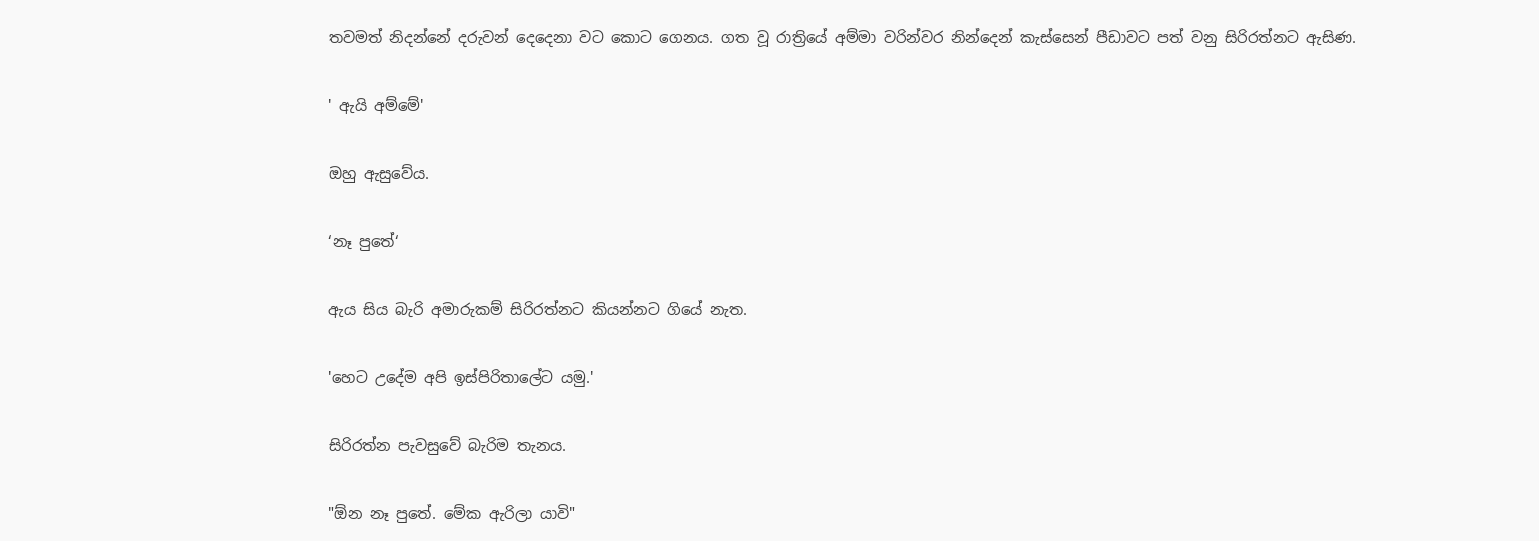තවමත් නිදන්නේ දරුවන් දෙදෙනා වට කොට ගෙනය. ගත වූ රාත්‍රියේ අම්මා වරින්වර නින්දෙන් කැස්සෙන් පීඩාවට පත් වනු සිරිරත්නට ඇසිණ.

' ඇයි අම්මේ'

ඔහු ඇසුවේය.

‘නෑ පුතේ‘

ඇය සිය බැරි අමාරුකම් සිරිරත්නට කියන්නට ගියේ නැත.

'හෙට උදේම අපි ඉස්පිරිතාලේට යමු.'

සිරිරත්න පැවසුවේ බැරිම තැනය.

"ඕන නෑ පුතේ. මේක ඇරිලා යාවි"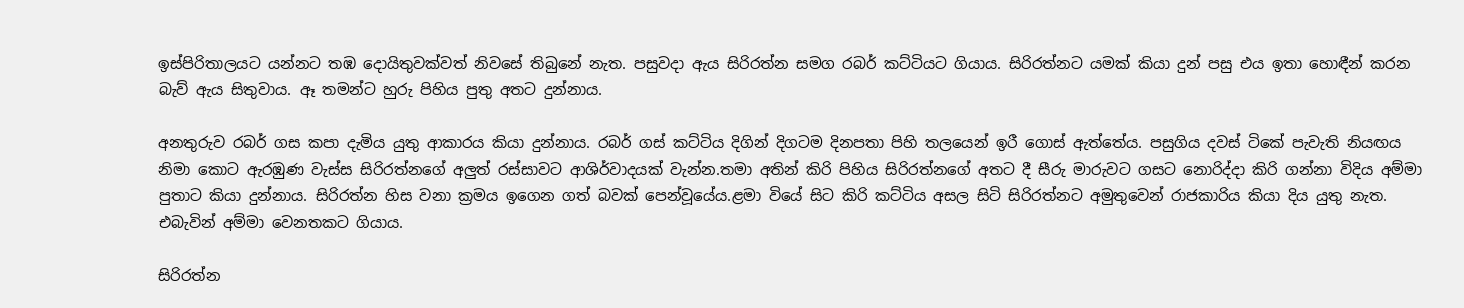ඉස්පිරිතාලයට යන්නට තඹ දොයිතුවක්වත් නිවසේ තිබුනේ නැත. පසුවදා ඇය සිරිරත්න සමග රබර් කට්ටියට ගියාය. සිරිරත්නට යමක් කියා දුන් පසු එය ඉතා හොඳීන් කරන බැව් ඇය සිතුවාය. ඈ තමන්ට හුරු පිහිය පුතු අතට දුන්නාය.

අනතුරුව රබර් ගස කපා දැමිය යුතු ආකාරය කියා දුන්නාය. රබර් ගස් කට්ටිය දිගින් දිගටම දිනපතා පිහි තලයෙන් ඉරී ගොස් ඇත්තේය. පසුගිය දවස් ටිකේ පැවැති නියඟය නිමා කොට ඇරඹුණ වැස්ස සිරිරත්නගේ අලුත් රස්සාවට ආශිර්වාදයක් වැන්න.තමා අතින් කිරි පිහිය සිරිරත්නගේ අතට දී සීරු මාරුවට ගසට නොරිද්දා කිරි ගන්නා විදිය අම්මා පුතාට කියා දුන්නාය. සිරිරත්න හිස වනා ක්‍රමය ඉගෙන ගත් බවක් පෙන්වූයේය.ළමා වියේ සිට කිරි කට්ටිය අසල සිටි සිරිරත්නට අමුතුවෙන් රාජකාරිය කියා දිය යුතු නැත. එබැවින් අම්මා වෙනතකට ගියාය.

සිරිරත්න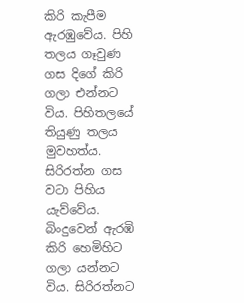කිරි කැපීම ඇරඹුවේය. පිහි තලය ගෑවුණ ගස දිගේ කිරි ගලා එන්නට විය. පිහිතලයේ තියුණු තලය මුවහත්ය. සිරිරත්න ගස වටා පිහිය යැව්වේය. බිංදුවෙන් ඇරඹි කිරි හෙමිහිට ගලා යන්නට විය. සිරිරත්නට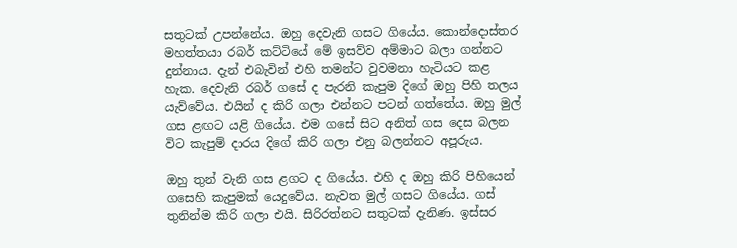සතුටක් උපන්නේය. ඔහු දෙවැනි ගසට ගියේය. කොන්දොස්තර මහත්තයා රබර් කට්ටියේ මේ ඉසව්ව අම්මාට බලා ගන්නට දුන්නාය. දැන් එබැවින් එහි තමන්ට වුවමනා හැටියට කළ හැක. දෙවැනි රබර් ගසේ ද පැරනි කැපුම දිගේ ඔහු පිහි තලය යැව්වේය. එයින් ද කිරි ගලා එන්නට පටන් ගත්තේය. ඔහු මුල් ගස ළඟට යළි ගියේය. එම ගසේ සිට අනිත් ගස දෙස බලන විට කැපුම් දාරය දිගේ කිරි ගලා එනු බලන්නට අපූරුය.

ඔහු තුන් වැනි ගස ළගට ද ගියේය. එහි ද ඔහු කිරි පිහියෙන් ගසෙහි කැපුමක් යෙදුවේය. නැවත මුල් ගසට ගියේය. ගස් තුනින්ම කිරි ගලා එයි. සිරිරත්නට සතුටක් දැනිණ. ඉස්සර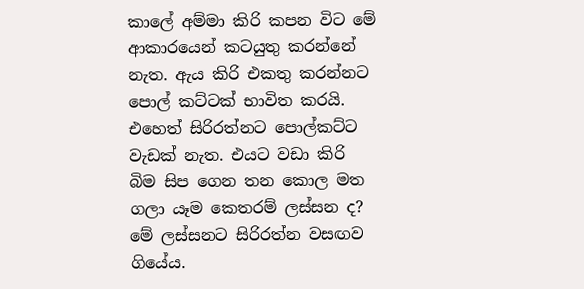කාලේ අම්මා කිරි කපන විට මේ ආකාරයෙන් කටයුතු කරන්නේ නැත. ඇය කිරි එකතු කරන්නට පොල් කට්ටක් භාවිත කරයි. එහෙත් සිරිරත්නට පොල්කට්ට වැඩක් නැත. එයට වඩා කිරි බිම සිප ගෙන තන කොල මත ගලා යෑම කෙතරම් ලස්සන ද? මේ ලස්සනට සිරිරත්න වසඟව ගියේය.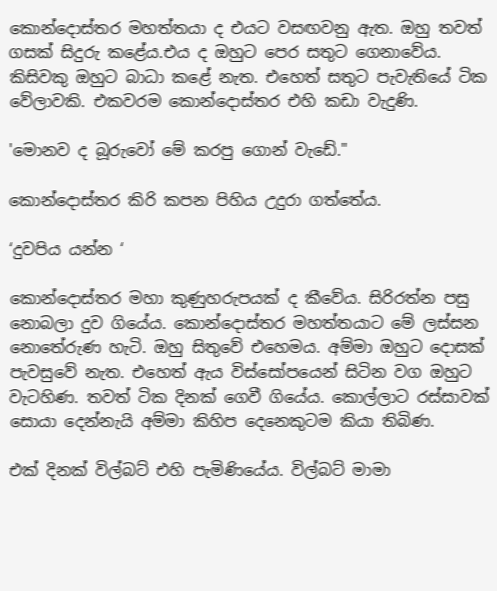කොන්දොස්තර මහත්තයා ද එයට වසඟවනු ඇත. ඔහු තවත් ගසක් සිදුරු කළේය.එය ද ඔහුට පෙර සතුට ගෙනාවේය. කිසිවකු ඔහුට බාධා කළේ නැත. එහෙත් සතුට පැවැතියේ ටික වේලාවකි. එකවරම කොන්දොස්තර එහි කඩා වැදුණි.

'මොනව ද බූරුවෝ මේ කරපු ගොන් වැඩේ."

කොන්දොස්තර කිරි කපන පිහිය උදුරා ගත්තේය.

‘දුවපිය යන්න ‘

කොන්දොස්තර මහා කුණුහරුපයක් ද කීවේය. සිරිරත්න පසු නොබලා දුව ගියේය. කොන්දොස්තර මහත්තයාට මේ ලස්සන නොතේරුණ හැටි. ඔහු සිතුවේ එහෙමය. අම්මා ඔහුට දොසක් පැවසුවේ නැත. එහෙත් ඇය විස්සෝපයෙන් සිටින වග ඔහුට වැටහිණ. තවත් ටික දිනක් ගෙවී ගියේය. කොල්ලාට රස්සාවක් සොයා දෙන්නැයි අම්මා කිහිප දෙනෙකුටම කියා තිබිණ.

එක් දිනක් විල්බට් එහි පැමිණියේය. විල්බට් මාමා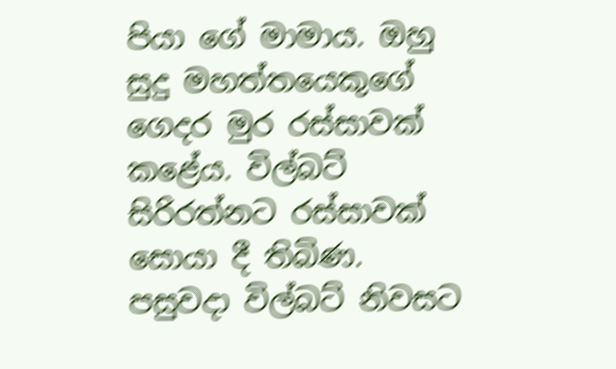පියා ගේ මාමාය. ඔහු සුදු මහත්තයෙකුගේ ගෙදර මුර රස්සාවක් කළේය. විල්බට් සිරිරත්නට රස්සාවක් සොයා දී තිබිණ. පසුවදා විල්බට් නිවසට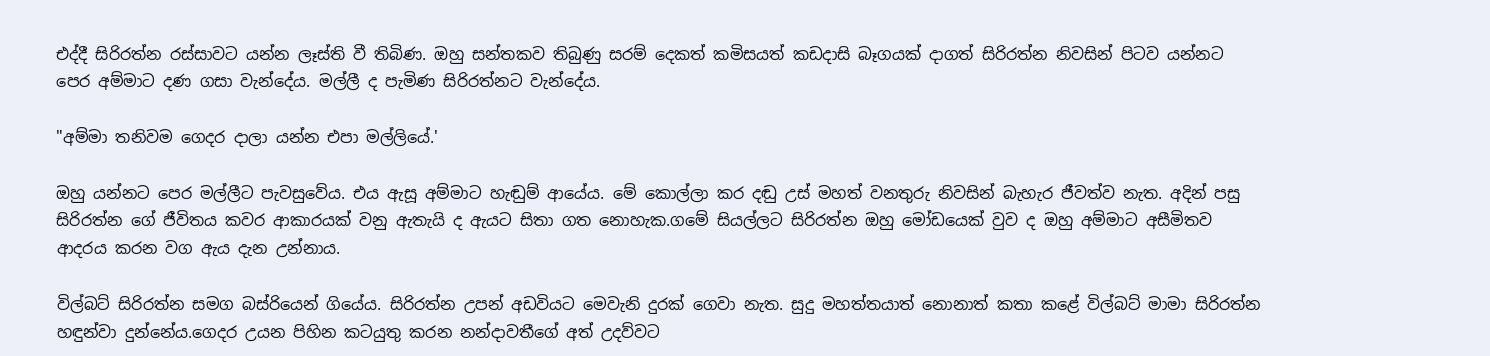එද්දී සිරිරත්න රස්සාවට යන්න ලෑස්ති වී තිබිණ. ඔහු සන්තකව තිබුණු සරම් දෙකත් කමිසයත් කඩදාසි බෑගයක් දාගත් සිරිරත්න නිවසින් පිටව යන්නට පෙර අම්මාට දණ ගසා වැන්දේය. මල්ලී ද පැමිණ සිරිරත්නට වැන්දේය.

"අම්මා තනිවම ගෙදර දාලා යන්න එපා මල්ලියේ.'

ඔහු යන්නට පෙර මල්ලීට පැවසුවේය. එය ඇසූ අම්මාට හැඬුම් ආයේය. මේ කොල්ලා කර දඬු උස් මහත් වනතුරු නිවසින් බැහැර ජීවත්ව නැත. අදින් පසු සිරිරත්න ගේ ජීවිතය කවර ආකාරයක් වනු ඇතැයි ද ඇයට සිතා ගත නොහැක.ගමේ සියල්ලට සිරිරත්න ඔහු මෝඩයෙක් වුව ද ඔහු අම්මාට අසීමිතව ආදරය කරන වග ඇය දැන උන්නාය.

විල්බට් සිරිරත්න සමග බස්රියෙන් ගියේය. සිරිරත්න උපන් අඩවියට මෙවැනි දුරක් ගෙවා නැත. සුදු මහත්තයාත් නොනාත් කතා කළේ විල්බට් මාමා සිරිරත්න හඳුන්වා දුන්නේය.ගෙදර උයන පිහින කටයුතු කරන නන්දාවතීගේ අත් උදව්වට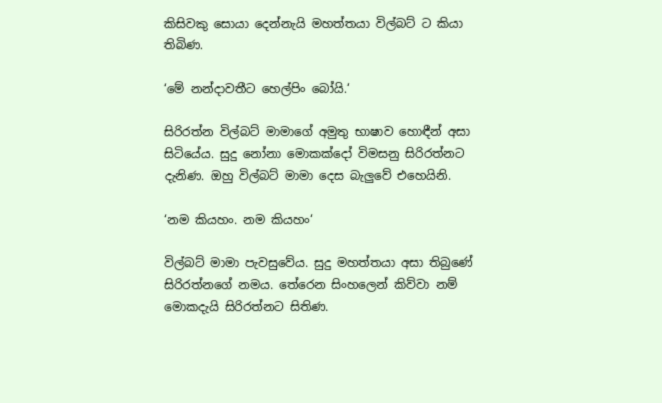කිසිවකු සොයා දෙන්නැයි මහත්තයා විල්බට් ට කියා තිබිණ.

‘මේ නන්දාවතීට හෙල්පිං බෝයි.‘

සිරිරත්න විල්බට් මාමාගේ අමුතු භාෂාව හොඳීන් අසා සිටියේය. සුදු නෝනා මොකක්දෝ විමසනු සිරිරත්නට දැනිණ. ඔහු විල්බට් මාමා දෙස බැලුවේ එහෙයිනි.

‘නම කියහං. නම කියහං‘

විල්බට් මාමා පැවසුවේය. සුදු මහත්තයා අසා තිබුණේ සිරිරත්නගේ නමය. තේරෙන සිංහලෙන් කිව්වා නම් මොකදැයි සිරිරත්නට සිතිණ.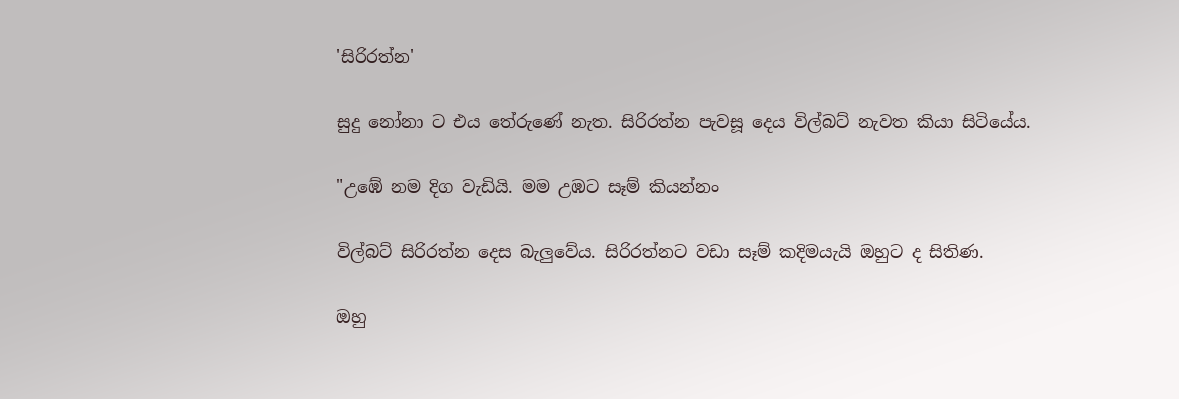'සිරිරත්න'

සුදු නෝනා ට එය තේරුණේ නැත. සිරිරත්න පැවසූ දෙය විල්බට් නැවත කියා සිටියේය.

"උඹේ නම දිග වැඩියි. මම උඹට සෑම් කියන්නං

විල්බට් සිරිරත්න දෙස බැලුවේය. සිරිරත්නට වඩා සෑම් කදිමයැයි ඔහුට ද සිතිණ.

ඔහු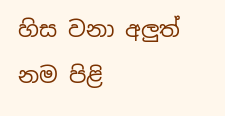හිස වනා අලුත් නම පිළි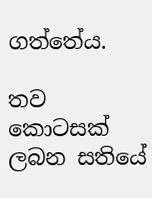ගත්තේය.

තව කොටසක් ලබන සතියේ